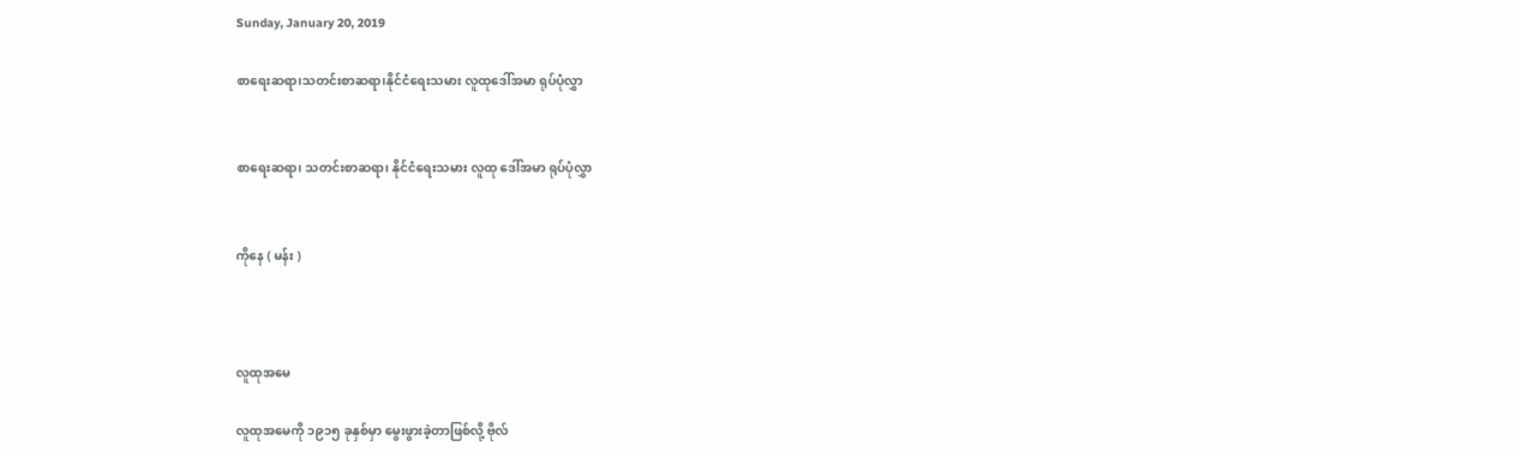Sunday, January 20, 2019

စာရေးဆရာ၊သတင်းစာဆရာ၊နိုင်ငံရေးသမား လူထုဒေါ်အမာ ရုပ်ပုံလွှာ


စာရေးဆရာ၊ သတင်းစာဆရာ၊ နိုင်ငံရေးသမား လူထု ဒေါ်အမာ ရုပ်ပုံလွှာ


ကိုနေ ( မန်း )



လူထုအမေ

လူထုအမေကို ၁၉၁၅ ခုနှစ်မှာ မွေးဖွားခဲ့တာဖြစ်လို့ ဗိုလ်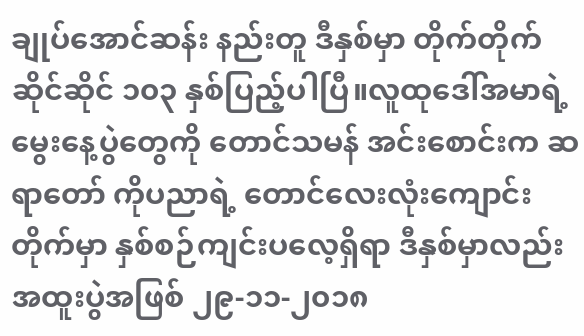ချုပ်အောင်ဆန်း နည်းတူ ဒီနှစ်မှာ တိုက်တိုက်ဆိုင်ဆိုင် ၁၀၃ နှစ်ပြည့်ပါပြီ။လူထုဒေါ်အမာရဲ့ မွေးနေ့ပွဲတွေကို တောင်သမန် အင်းစောင်းက ဆရာတော် ကိုပညာရဲ့ တောင်လေးလုံးကျောင်းတိုက်မှာ နှစ်စဉ်ကျင်းပလေ့ရှိရာ ဒီနှစ်မှာလည်း အထူးပွဲအဖြစ် ၂၉-၁၁-၂၀၁၈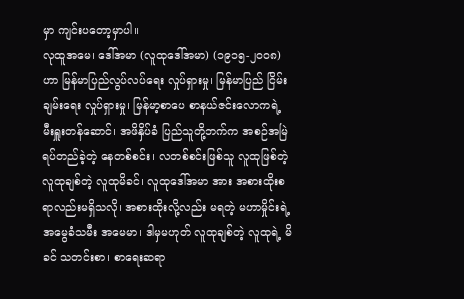မှာ ကျင်းပတော့မှာပါ။
လုထူအမေ၊ ဒေါ်အမာ (လူထုဒေါ်အမာ) (၁၉၁၅-၂၀၀၈)ဟာ မြန်မာပြည်လွပ်လပ်ရေး လှုပ်ရှားမှု၊ မြန်မာပြည် ငြိမ်းချမ်းရေး လှုပ်ရှားမှု၊ မြန်မာ့စာပေ စာနယ်ဇင်းလောကရဲ့ မီးရှူးတန်ဆောင်၊ အဖိနှိပ်ခံ ပြည်သူတို့ဘက်က အစဉ်အမြဲ ရပ်တည်ခဲ့တဲ့ နေတစ်စင်း၊ လတစ်စင်းဖြစ်သူ လူထုဖြစ်တဲ့ လူထုချစ်တဲ့ လူထုမိခင်၊ လူထုဒေါ်အမာ အား အစားထိုးစရာလည်းမရှိသလို၊ အစားထိုးလို့လည်း မရတဲ့ မဟာမှိုင်းရဲ့ အမွေခံသမီး အမေမာ၊ ဒါမှမဟုတ် လူထုချစ်တဲ့ လူထုရဲ့ မိခင် သတင်းစာ၊ စာရေးဆရာ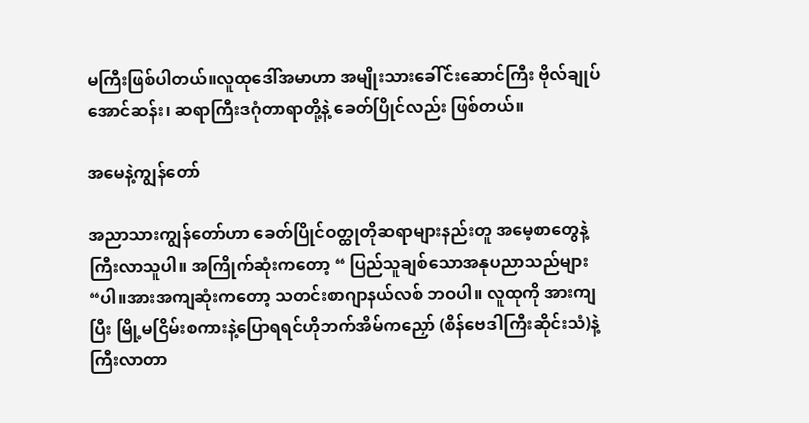မကြီးဖြစ်ပါတယ်။လူထုဒေါ်အမာဟာ အမျိုးသားခေါ်င်းဆောင်ကြီး ဗိုလ်ချုပ်အောင်ဆန်း၊ ဆရာကြီးဒဂုံတာရာတို့နဲ့ ခေတ်ပြိုင်လည်း ဖြစ်တယ်။

အမေနဲ့ကျွန်တော်

အညာသားကျွန်တော်ဟာ ခေတ်ပြိုင်ဝတ္ထုတိုဆရာများနည်းတူ အမေ့စာတွေနဲ့ ကြီးလာသူပါ။ အကြိုက်ဆုံးကတော့ “ ပြည်သူချစ်သောအနုပညာသည်များ “ပါ။အားအကျဆုံးကတော့ သတင်းစာဂျာနယ်လစ် ဘဝပါ။ လူထုကို အားကျပြီး မြို့မငြိမ်းစကားနဲ့ပြောရရင်ဟိုဘက်အိမ်ကညှော် (စိန်ဗေဒါကြီးဆိုင်းသံ)နဲ့ ကြီးလာတာ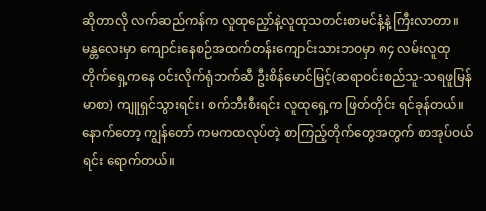ဆိုတာလို လက်ဆည်ကန်က လူထုညှော်နဲ့လူထုသတင်းစာမင်နံ့နဲ့ ကြီးလာတာ။
မန္တလေးမှာ ကျောင်းနေစဉ်အထက်တန်းကျောင်းသားဘဝမှာ ၈၄ လမ်းလူထုတိုက်ရှေ့ကနေ ဝင်းလိုက်ရုံဘက်ဆီ ဦးစိန်မောင်မြင့်(ဆရာဝင်းစည်သူ-သရဖူမြန်မာစာ) ကျူရှင်သွားရင်း၊ စက်ဘီးစီးရင်း လူထုရှေ့က ဖြတ်တိုင်း ရင်ခုန်တယ်။ နောက်တော့ ကျွန်တော် ကမကထလုပ်တဲ့ စာကြည့်တိုက်တွေအတွက် စာအုပ်ဝယ်ရင်း ရောက်တယ်။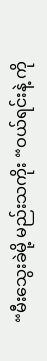“မီးသွေးခဲမို့ မည်းသကိုး “ဝယ်ရင်းနဲ့ ကို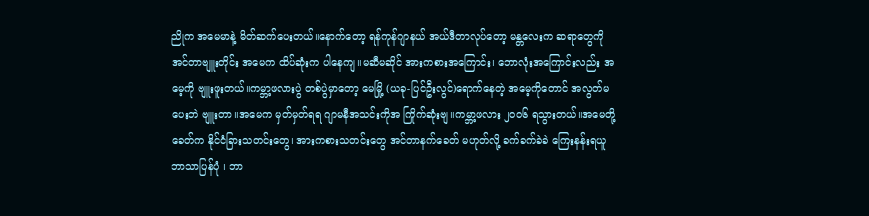ညိုက အမေမာနဲ့ မိတ်ဆက်ပေးတယ်။နောက်တော့ ရန်ကုန်ဂျာနယ် အယ်ဒီတာလုပ်တော့ မန္တလေးက ဆရာတွေကို အင်တာဗျူးတိုင်း အမေက ထိပ်ဆုံးက ပါနေကျ။မဆီမဆိုင် အားကစားအကြောင်း၊ ဘောလုံးအကြောင်းလည်း အမေ့ကို ဗျူးဖူးတယ်။ကမ္ဘာ့ဖလားပွဲ တစ်ပွဲမှာတော့ မေမြို့ (ယခု-ပြင်ဦးလွင်)ရောက်နေတဲ့ အမေ့ကိုတောင် အလွတ်မပေးဘဲ ဗျူးတာ။အမေက မှတ်မှတ်ရရ ဂျာမနီအသင်းကိုအ ကြိုက်ဆုံးဗျ။ကမ္ဘာ့ဖလား ၂၀၀၆ ရသွားတယ်။အမေတို့ခေတ်က နိုင်ငံခြားသတင်းတွေ၊ အားကစားသတင်းတွေ အင်တာနက်ခေတ် မဟုတ်လို့ ခက်ခက်ခဲခဲ ကြေးနန်းရယူဘာသာပြန်ပုံ ၊ ဘာ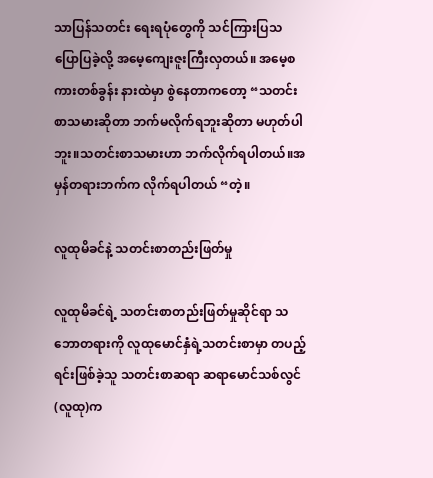သာပြန်သတင်း ရေးရပုံတွေကို သင်ကြားပြသ ပြောပြခဲ့လို့ အမေ့ကျေးဇူးကြီးလှတယ်။ အမေ့စကားတစ်ခွန်း နားထဲမှာ စွဲနေတာကတော့ “သတင်းစာသမားဆိုတာ ဘက်မလိုက်ရဘူးဆိုတာ မဟုတ်ပါဘူး။သတင်းစာသမားဟာ ဘက်လိုက်ရပါတယ်။အမှန်တရားဘက်က လိုက်ရပါတယ် “တဲ့။

လူထုမိခင်နဲ့ သတင်းစာတည်းဖြတ်မှု

လူထုမိခင်ရဲ့ သတင်းစာတည်းဖြတ်မှုဆိုင်ရာ သဘောတရားကို လူထုမောင်နှံရဲ့သတင်းစာမှာ တပည့်ရင်းဖြစ်ခဲ့သူ သတင်းစာဆရာ ဆရာမောင်သစ်လွင်(လူထု)က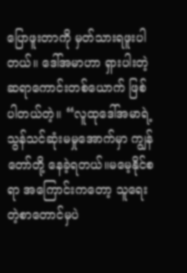ပြောဖူးတာကို မှတ်သားရဖူးပါတယ်။ ဒေါ်အမာဟာ ရှားပါးတဲ့ ဆရာကောင်းတစ်ယောက် ဖြစ်ပါတယ်တဲ့။ “လူထုဒေါ်အမာရဲ့ သွန်သင်ဆုံးမမှုအောက်မှာ ကျွန်တော်တို့ နေခဲ့ရတယ်။မမေ့နိုင်စရာ အကြောင်းကတော့ သူရေးတဲ့စာတောင်မှပဲ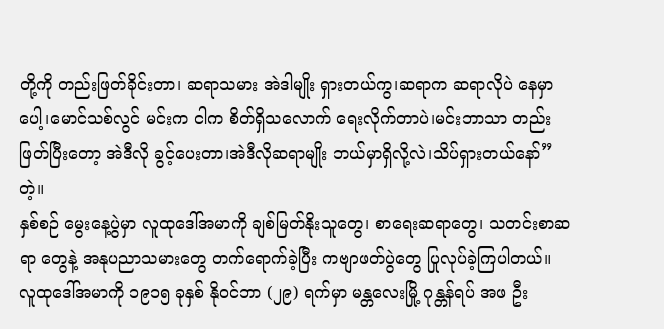တို့ကို တည်းဖြတ်ခိုင်းတာ၊ ဆရာသမား အဲဒါမျိုး ရှားတယ်ကွ၊ဆရာက ဆရာလိုပဲ နေမှာပေါ့၊မောင်သစ်လွင် မင်းက ငါက စိတ်ရှိသလောက် ရေးလိုက်တာပဲ၊မင်းဘာသာ တည်းဖြတ်ပြီးတော့ အဲဒီလို ခွင့်ပေးတာ၊အဲဒီလိုဆရာမျိုး ဘယ်မှာရှိလို့လဲ၊သိပ်ရှားတယ်နော်” တဲ့။
နှစ်စဉ် မွေးနေ့ပွဲမှာ လူထုဒေါ်အမာကို ချစ်မြတ်နိုးသူတွေ၊ စာရေးဆရာတွေ၊ သတင်းစာဆရာ တွေနဲ့ အနုပညာသမားတွေ တက်ရောက်ခဲ့ပြီး ကဗျာဖတ်ပွဲတွေ ပြုလုပ်ခဲ့ကြပါတယ်။
လူထုဒေါ်အမာကို ၁၉၁၅ ခုနှစ် နိုဝင်ဘာ (၂၉) ရက်မှာ မန္တလေးမြို့ ဂုန္တန်ရပ် အဖ ဦး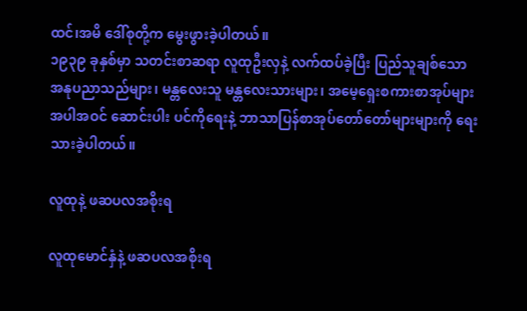ထင်၊အမိ ဒေါ်စုတို့က မွေးဖွားခဲ့ပါတယ်။
၁၉၃၉ ခုနှစ်မှာ သတင်းစာဆရာ လူထုဦးလှနဲ့ လက်ထပ်ခဲ့ပြီး ပြည်သူချစ်သော အနုပညာသည်များ၊ မန္တလေးသူ မန္တလေးသားများ၊ အမေ့ရှေးစကားစာအုပ်များ အပါအဝင် ဆောင်းပါး ပင်ကိုရေးနဲ့ ဘာသာပြန်စာအုပ်တော်တော်များများကို ရေးသားခဲ့ပါတယ်။

လူထုနဲ့ ဖဆပလအစိုးရ

လူထုမောင်နှံနဲ့ ဖဆပလအစိုးရ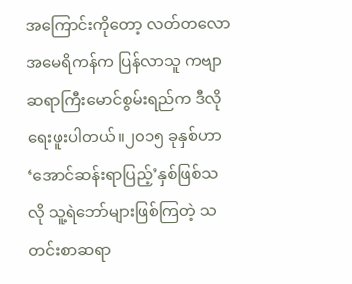အကြောင်းကိုတော့ လတ်တလော အမေရိကန်က ပြန်လာသူ ကဗျာဆရာကြီးမောင်စွမ်းရည်က ဒီလိုရေးဖူးပါတယ်။၂၀၁၅ ခုနှစ်ဟာ ‘အောင်ဆန်းရာပြည့်’နှစ်ဖြစ်သလို သူ့ရဲဘော်များဖြစ်ကြတဲ့ သတင်းစာဆရာ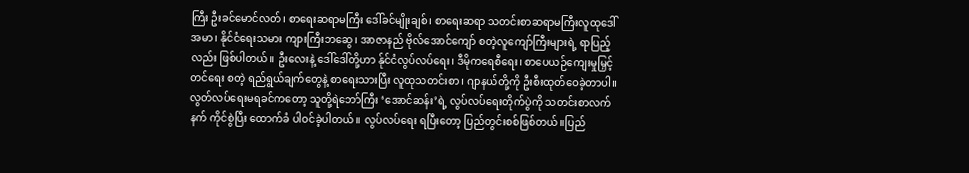ကြီး ဦးခင်မောင်လတ်၊ စာရေးဆရာမကြီး ဒေါ်ခင်မျိုးချစ်၊ စာရေးဆရာ သတင်းစာဆရာမကြီးလူထုဒေါ်အမာ၊ နိုင်ငံရေးသမား ကျားကြီးဘဆွေ၊ အာဇာနည် ဗိုလ်အောင်ကျော် စတဲ့လူကျော်ကြီးများရဲ့ ရာပြည့်လည်း ဖြစ်ပါတယ်။ ဦးလေးနဲ့ ဒေါ်ဒေါ်တို့ဟာ န်ုင်ငံလွပ်လပ်ရေး၊ ဒီမိုကရေစီရေး၊ စာပေယဉ်ကျေးမှုမြှင့်တင်ရေး စတဲ့ ရည်ရွယ်ချက်တွေနဲ့ စာရေးသားပြီး လူထုသတင်းစာ၊ ဂျာနယ်တို့ကို ဦးစီးထုတ်ဝေခဲ့တာပါ။လွတ်လပ်ရေးမရခင်ကတော့ သူတို့ရဲဘော်ကြီး ‘အောင်ဆန်း’ရဲ့ လွပ်လပ်ရေးတိုက်ပွဲကို သတင်းစာလက်နက် ကိုင်စွဲပြီး ထောက်ခံ ပါဝင်ခဲ့ပါတယ်။ လွပ်လပ်ရေး ရပြီးတော့ ပြည်တွင်းစစ်ဖြစ်တယ်။ပြည်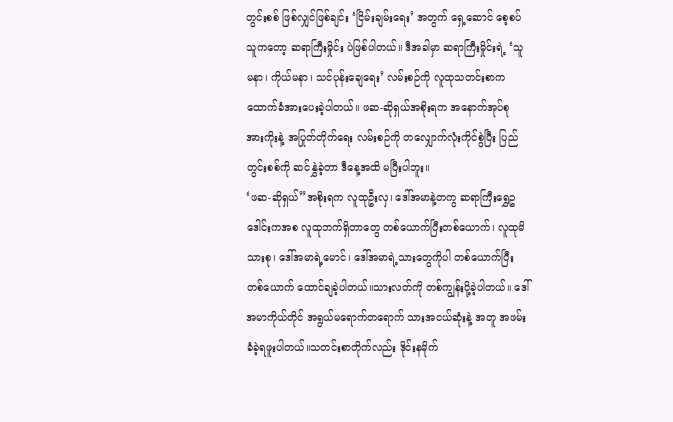တွင်းစစ် ဖြစ်လျှင်ဖြစ်ချင်း ‘ငြိမ်းချမ်းရေး’ အတွက် ရှေ့ဆောင် စေ့စပ်သူကတော့ ဆရာကြီးမှိုင်း ပဲဖြစ်ပါတယ်။ ဒီအခါမှာ ဆရာကြီးမှိုင်းရဲ့ ‘သူမနာ၊ ကိုယ်မနာ၊ သင်ပုန်းချေရေး’ လမ်းစဉ်ကို လူထုသတင်းစာက ထောက်ခံအားပေးခဲ့ပါတယ်။ ဖဆ-ဆိုရှယ်အစိုးရက အနောက်အုပ်စု အားကိုးနဲ့ အပြုတ်တိုက်ရေး လမ်းစဉ်ကို တလျှောက်လုံးကိုင်စွဲပြီး ပြည်တွင်းစစ်ကို ဆင်နွှဲခဲ့တာ ဒီနေ့အထိ မပြီးပါဘူး။
‘ဖဆ-ဆိုရှယ်”အစိုးရက လူထုဦးလှ၊ ဒေါ်အမာနဲ့တကွ ဆရာကြီးရွှေဥဒေါင်းကအစ လူထုဘက်ရှိတာတွေ တစ်ယောက်ပြီးတစ်ယောက်၊ လူထုမိသားစု၊ ဒေါ်အမာရဲ့မောင်၊ ဒေါ်အမာရဲ့သားတွေကိုပါ တစ်ယောက်ပြီးတစ်ယောက် ထောင်ချခဲ့ပါတယ်။သားလတ်ကို တစ်ကျွန်းပို့ခဲ့ပါတယ်။ ဒေါ်အမာကိုယ်တိုင် အရွယ်မရောက်တရောက် သားအငယ်ဆုံးနဲ့ အတူ အဖမ်းခံခဲ့ရဖူးပါတယ်။သတင်းစာတိုက်လည်း ဒိုင်းနမိုက်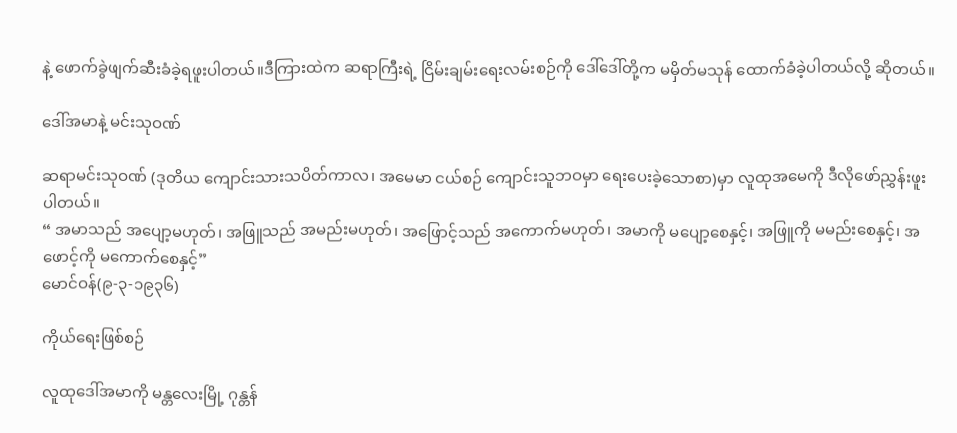နဲ့ ဖောက်ခွဲဖျက်ဆီးခံခဲ့ရဖူးပါတယ်။ဒီကြားထဲက ဆရာကြီးရဲ့ ငြိမ်းချမ်းရေးလမ်းစဉ်ကို ဒေါ်ဒေါ်တို့က မမှိတ်မသုန် ထောက်ခံခဲ့ပါတယ်လို့ ဆိုတယ်။

ဒေါ်အမာနဲ့ မင်းသုဝဏ်

ဆရာမင်းသုဝဏ် (ဒုတိယ ကျောင်းသားသပိတ်ကာလ၊ အမေမာ ငယ်စဉ် ကျောင်းသူဘဝမှာ ရေးပေးခဲ့သောစာ)မှာ လူထုအမေကို ဒီလိုဖော်ညွှန်းဖူးပါတယ်။
“ အမာသည် အပျော့မဟုတ်၊ အဖြူသည် အမည်းမဟုတ်၊ အဖြောင့်သည် အကောက်မဟုတ်၊ အမာကို မပျော့စေနှင့်၊ အဖြူကို မမည်းစေနှင့်၊ အဖောင့်ကို မကောက်စေနှင့်”
မောင်ဝန်(၉-၃-၁၉၃၆)

ကိုယ်ရေးဖြစ်စဉ်

လူထုဒေါ်အမာကို မန္တလေးမြို့ ဂုန္တန်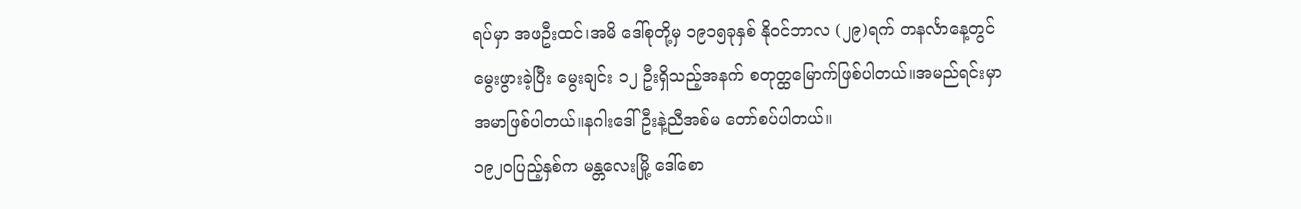ရပ်မှာ အဖဦးထင်၊အမိ ဒေါ်စုတို့မှ ၁၉၁၅ခုနှစ် နိုဝင်ဘာလ (၂၉)ရက် တနင်္လာနေ့တွင် မွေးဖွားခဲ့ပြီး မွေးချင်း ၁၂ ဦးရှိသည့်အနက် စတုတ္ထမြောက်ဖြစ်ပါတယ်။အမည်ရင်းမှာ အမာဖြစ်ပါတယ်။နဂါးဒေါ်ဦးနဲ့ညီအစ်မ တော်စပ်ပါတယ်။
၁၉၂၀ပြည့်နှစ်က မန္တလေးမြို့ ဒေါ်စော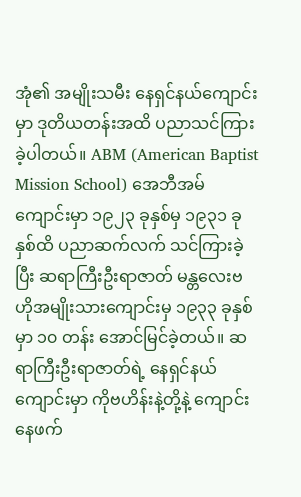အုံ၏ အမျိုးသမီး နေရှင်နယ်ကျောင်းမှာ ဒုတိယတန်းအထိ ပညာသင်ကြားခဲ့ပါတယ်။ ABM (American Baptist Mission School) အေဘီအမ်ကျောင်းမှာ ၁၉၂၃ ခုနှစ်မှ ၁၉၃၁ ခုနှစ်ထိ ပညာဆက်လက် သင်ကြားခဲ့ပြီး ဆရာကြီးဦးရာဇာတ် မန္တလေးဗဟိုအမျိုးသားကျောင်းမှ ၁၉၃၃ ခုနှစ်မှာ ၁၀ တန်း အောင်မြင်ခဲ့တယ်။ ဆရာကြီးဦးရာဇာတ်ရဲ့ နေရှင်နယ်ကျောင်းမှာ ကိုဗဟိန်းနဲ့တို့နဲ့ ကျောင်းနေဖက်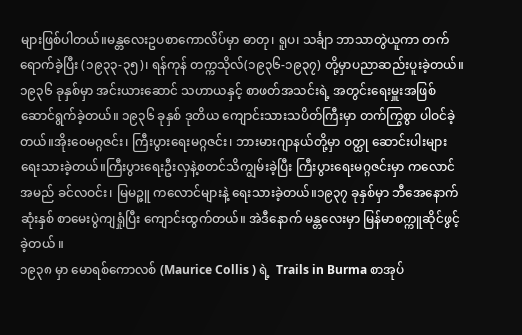များဖြစ်ပါတယ်။မန္တလေးဥပစာကောလိပ်မှာ ဓာတု၊ ရူပ၊ သင်္ချာ ဘာသာတွဲယူကာ တက်ရောက်ခဲ့ပြီး (၁၉၃၃-၃၅)၊ ရန်ကုန် တက္ကသိုလ်(၁၉၃၆-၁၉၃၇) တို့မှာပညာဆည်းပူးခဲ့တယ်။၁၉၃၆ ခုနှစ်မှာ အင်းယားဆောင် သဟာယနှင့် စာဖတ်အသင်းရဲ့ အတွင်းရေးမှူးအဖြစ် ဆောင်ရွက်ခဲ့တယ်။ ၁၉၃၆ ခုနှစ် ဒုတိယ ကျောင်းသားသပိတ်ကြီးမှာ တက်ကြွစွာ ပါဝင်ခဲ့တယ်။အိုးဝေမဂ္ဂဇင်း၊ ကြီးပွားရေးမဂ္ဂဇင်း၊ ဘားမားဂျာနယ်တို့မှာ ဝတ္ထု ဆောင်းပါးများ ရေးသားခဲ့တယ်။ကြီးပွားရေးဦးလှနဲ့စတင်သိကျွမ်းခဲ့ပြီး ကြီးပွားရေးမဂ္ဂဇင်းမှာ ကလောင်အမည် ခင်လဝင်း၊ မြမဉ္ဇူ ကလောင်များနဲ့ ရေးသားခဲ့တယ်။၁၉၃၇ ခုနှစ်မှာ ဘီအေနောက်ဆုံးနှစ် စာမေးပွဲကျရှုံပြီး ကျောင်းထွက်တယ်။ အဲဒီနောက် မန္တလေးမှာ မြန်မာစက္ကူဆိုင်ဖွင့်ခဲ့တယ် ။
၁၉၃၈ မှာ မောရစ်ကောလစ် (Maurice Collis ) ရဲ့  Trails in Burma စာအုပ်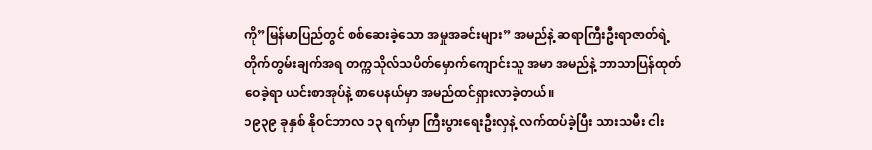ကို”မြန်မာပြည်တွင် စစ်ဆေးခဲ့သော အမှုအခင်းများ” အမည်နဲ့ ဆရာကြီးဦးရာဇာတ်ရဲ့တိုက်တွမ်းချက်အရ တက္ကသိုလ်သပိတ်မှောက်ကျောင်းသူ အမာ အမည်နဲ့ ဘာသာပြန်ထုတ်ဝေခဲ့ရာ ယင်းစာအုပ်နဲ့ စာပေနယ်မှာ အမည်ထင်ရှားလာခဲ့တယ်။
၁၉၃၉ ခုနှစ် နိုဝင်ဘာလ ၁၃ ရက်မှာ ကြီးပွားရေးဦးလှနဲ့ လက်ထပ်ခဲ့ပြီး သားသမီး ငါး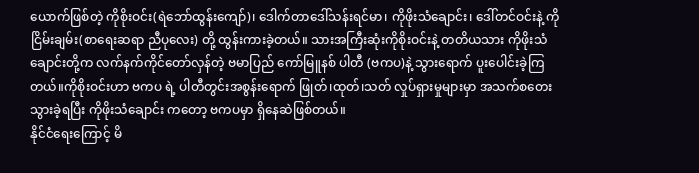ယောက်ဖြစ်တဲ့ ကိုစိုးဝင်း(ရဲဘော်ထွန်းကျော်)၊ ဒေါက်တာဒေါ်သန်းရင်မာ၊ ကိုဖိုးသံချောင်း၊ ဒေါ်တင်ဝင်းနဲ့ ကိုငြိမ်းချမ်း(စာရေးဆရာ ညီပုလေး) တို့ ထွန်းကားခဲ့တယ်။ သားအကြီးဆုံးကိုစိုးဝင်းနဲ့ တတိယသား ကိုဖိုးသံချောင်းတို့က လက်နက်ကိုင်တော်လှန်တဲ့ ဗမာပြည် ကော်မြူနစ် ပါတီ (ဗကပ)နဲ့ သွားရောက် ပူးပေါင်းခဲ့ကြတယ်။ကိုစိုးဝင်းဟာ ဗကပ ရဲ့ ပါတီတွင်းအစွန်းရောက် ဖြုတ်၊ထုတ်၊သတ် လှုပ်ရှားမှုများမှာ အသက်စတေး သွားခဲ့ရပြီး ကိုဖိုးသံချောင်း ကတော့ ဗကပမှာ ရှိနေဆဲဖြစ်တယ်။
နိုင်ငံရေးကြောင့် မိ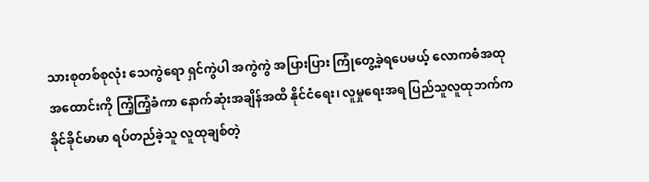သားစုတစ်စုလုံး သေကွဲရော ရှင်ကွဲပါ အကွဲကွဲ အပြားပြား ကြုံတွေ့ခဲ့ရပေမယ့် လောကဓံအထုအထောင်းကို ကြံ့ကြံ့ခံကာ နောက်ဆုံးအချိန်အထိ နိုင်ငံရေး၊ လူမှုရေးအရ ပြည်သူလူထုဘက်က ခိုင်ခိုင်မာမာ ရပ်တည်ခဲ့သူ လူထုချစ်တဲ့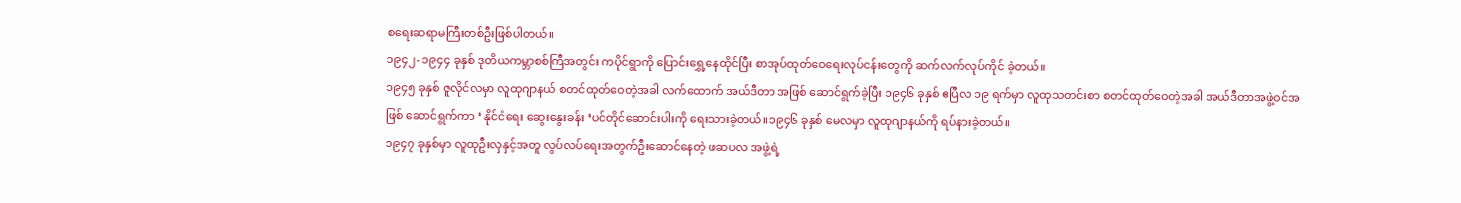စရေးဆရာမကြီးတစ်ဦးဖြစ်ပါတယ်။
၁၉၄၂-၁၉၄၄ ခုနှစ် ဒုတိယကမ္ဘာစစ်ကြီအတွင်း ကပိုင်ရွာကို ပြောင်းရွှေ့နေထိုင်ပြီး စာအုပ်ထုတ်ဝေရေးလုပ်ငန်းတွေကို ဆက်လက်လုပ်ကိုင် ခဲ့တယ်။
၁၉၄၅ ခုနှစ် ဇူလိုင်လမှာ လူထုဂျာနယ် စတင်ထုတ်ဝေတဲ့အခါ လက်ထောက် အယ်ဒီတာ အဖြစ် ဆောင်ရွက်ခဲ့ပြီး ၁၉၄၆ ခုနှစ် ဧပြီလ ၁၉ ရက်မှာ လူထုသတင်းစာ စတင်ထုတ်ဝေတဲ့အခါ အယ်ဒီတာအဖွဲ့ဝင်အဖြစ် ဆောင်ရွက်ကာ ‘ နိုင်ငံရေး ဆွေးနွေးခန်း ‘ပင်တိုင်ဆောင်းပါးကို ရေးသားခဲ့တယ်။၁၉၄၆ ခုနှစ် မေလမှာ လူထုဂျာနယ်ကို ရပ်နားခဲ့တယ်။
၁၉၄၇ ခုနှစ်မှာ လူထုဦးလှနှင့်အတူ လွပ်လပ်ရေးအတွက်ဦးဆောင်နေတဲ့ ဖဆပလ အဖွဲ့ရဲ့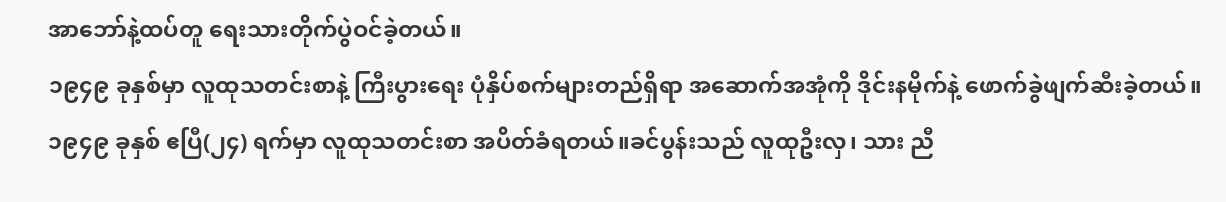အာဘော်နဲ့ထပ်တူ ရေးသားတိုက်ပွဲဝင်ခဲ့တယ်။
၁၉၄၉ ခုနှစ်မှာ လူထုသတင်းစာနဲ့ ကြီးပွားရေး ပုံနှိပ်စက်များတည်ရှိရာ အဆောက်အအုံကို ဒိုင်းနမိုက်နဲ့ ဖောက်ခွဲဖျက်ဆီးခဲ့တယ်။ ၁၉၄၉ ခုနှစ် ဧပြီ(၂၄) ရက်မှာ လူထုသတင်းစာ အပိတ်ခံရတယ်။ခင်ပွန်းသည် လူထုဦးလှ၊ သား ညီ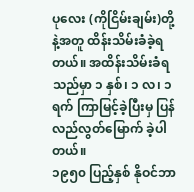ပုလေး (ကိုငြိမ်းချမ်း)တို့နဲ့အတူ ထိန်းသိမ်းခံခဲ့ရတယ်။ အထိန်းသိမ်းခံရသည်မှာ ၁ နှစ်၊ ၁ လ၊ ၁ ရက် ကြာမြင့်ခဲ့ပြီးမှ ပြန်လည်လွတ်မြောက် ခဲ့ပါတယ်။
၁၉၅၀ ပြည့်နှစ် နိုဝင်ဘာ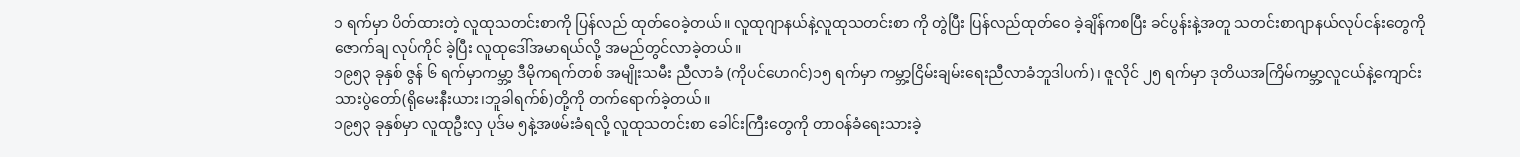၁ ရက်မှာ ပိတ်ထားတဲ့ လူထုသတင်းစာကို ပြန်လည် ထုတ်ဝေခဲ့တယ်။ လူထုဂျာနယ်နဲ့လူထုသတင်းစာ ကို တွဲပြီး ပြန်လည်ထုတ်ဝေ ခဲ့ချိန်ကစပြီး ခင်ပွန်းနဲ့အတူ သတင်းစာဂျာနယ်လုပ်ငန်းတွေကို ဇောက်ချ လုပ်ကိုင် ခဲ့ပြီး လူထုဒေါ်အမာရယ်လို့ အမည်တွင်လာခဲ့တယ်။
၁၉၅၃ ခုနှစ် ဇွန် ၆ ရက်မှာကမ္ဘာ့ ဒီမိုကရက်တစ် အမျိုးသမီး ညီလာခံ (ကိုပင်ဟေဂင်)၁၅ ရက်မှာ ကမ္ဘာ့ငြိမ်းချမ်းရေးညီလာခံဘူဒါပက်)၊ ဇူလိုင် ၂၅ ရက်မှာ ဒုတိယအကြိမ်ကမ္ဘာ့လူငယ်နဲ့ကျောင်းသားပွဲတော်(ရိုမေးနီးယား၊ဘူခါရက်စ်)တို့ကို တက်ရောက်ခဲ့တယ်။
၁၉၅၃ ခုနှစ်မှာ လူထုဦးလှ ပုဒ်မ ၅နဲ့အဖမ်းခံရလို့ လူထုသတင်းစာ ခေါင်းကြီးတွေကို တာဝန်ခံရေးသားခဲ့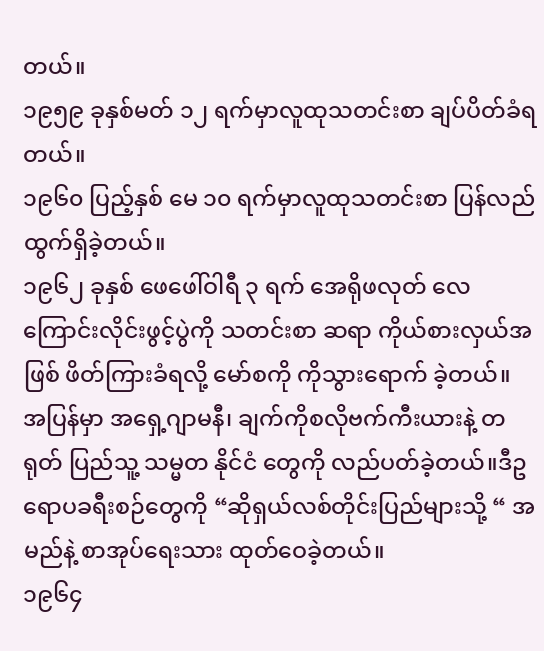တယ်။
၁၉၅၉ ခုနှစ်မတ် ၁၂ ရက်မှာလူထုသတင်းစာ ချပ်ပိတ်ခံရတယ်။
၁၉၆၀ ပြည့်နှစ် မေ ၁၀ ရက်မှာလူထုသတင်းစာ ပြန်လည် ထွက်ရှိခဲ့တယ်။
၁၉၆၂ ခုနှစ် ဖေဖေါ်ဝါရီ ၃ ရက် အေရိုဖလုတ် လေကြောင်းလိုင်းဖွင့်ပွဲကို သတင်းစာ ဆရာ ကိုယ်စားလှယ်အဖြစ် ဖိတ်ကြားခံရလို့ မော်စကို ကိုသွားရောက် ခဲ့တယ်။ အပြန်မှာ အရှေ့ဂျာမနီ၊ ချက်ကိုစလိုဗက်ကီးယားနဲ့ တရုတ် ပြည်သူ့ သမ္မတ နိုင်ငံ တွေကို လည်ပတ်ခဲ့တယ်။ဒီဥရောပခရီးစဉ်တွေကို “ဆိုရှယ်လစ်တိုင်းပြည်များသို့ “ အမည်နဲ့ စာအုပ်ရေးသား ထုတ်ဝေခဲ့တယ်။
၁၉၆၄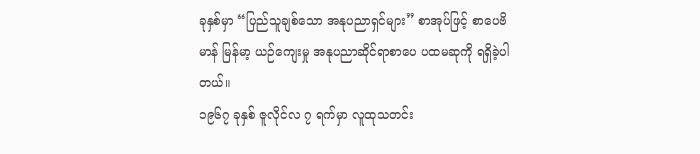ခုနှစ်မှာ “ပြည်သူချစ်သော အနုပညာရှင်များ” စာအုပ်ဖြင့် စာပေဗိမာန် မြန်မာ့ ယဉ်ကျေးမှု အနုပညာဆိုင်ရာစာပေ ပထမဆုကို ရရှိခဲ့ပါတယ်။
၁၉၆၇ ခုနှစ် ဇူလိုင်လ ၇ ရက်မှာ လူထုသတင်း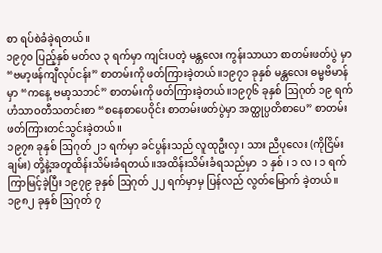စာ ရပ်စဲခံခဲ့ရတယ်။
၁၉၇၀ ပြည့်နှစ် မတ်လ ၃ ရက်မှာ ကျင်းပတဲ့ မန္တလေး ကွန်းသာယာ စာတမ်းဖတ်ပွဲ မှာ “ဗမာ့ဖန်ကျီလုပ်ငန်း” စာတမ်းကို ဖတ်ကြားခဲ့တယ်။၁၉၇၁ ခုနှစ် မန္တလေး ဓမ္မဗိမာန် မှာ “ကနေ့ ဗမာ့သဘင်” စာတမ်းကို ဖတ်ကြားခဲ့တယ်။၁၉၇၆ ခုနှစ် ဩဂုတ် ၁၉ ရက် ဟံသာဝတီသတင်းစာ “စနေစာပေဝိုင်း စာတမ်းဖတ်ပွဲမှာ အတ္ထုပ္ပတိစာပေ” စာတမ်းဖတ်ကြားတင်သွင်းခဲ့တယ်။
၁၉၇၈ ခုနှစ် ဩဂုတ် ၂၁ ရက်မှာ ခင်ပွန်းသည် လူထုဦးလှ၊ သား ညီပုလေး (ကိုငြိမ်းချမ်း) တို့နဲ့အတူထိန်းသိမ်းခံရတယ်။အထိန်းသိမ်းခံရသည်မှာ  ၁ နှစ် ၊ ၁ လ ၊ ၁ ရက် ကြာမြင့်ခဲ့ပြီး ၁၉၇၉ ခုနှစ် ဩဂုတ် ၂၂ ရက်မှာမှ ပြန်လည် လွတ်မြောက် ခဲ့တယ်။
၁၉၈၂ ခုနှစ် ဩဂုတ် ၇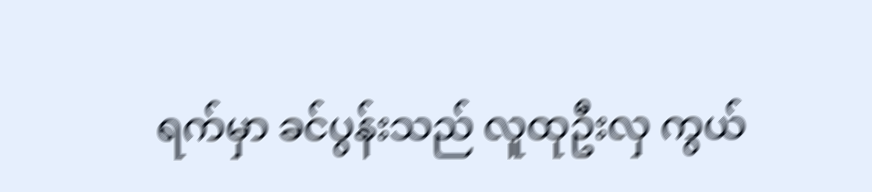ရက်မှာ ခင်ပွန်းသည် လူထုဦးလှ ကွယ်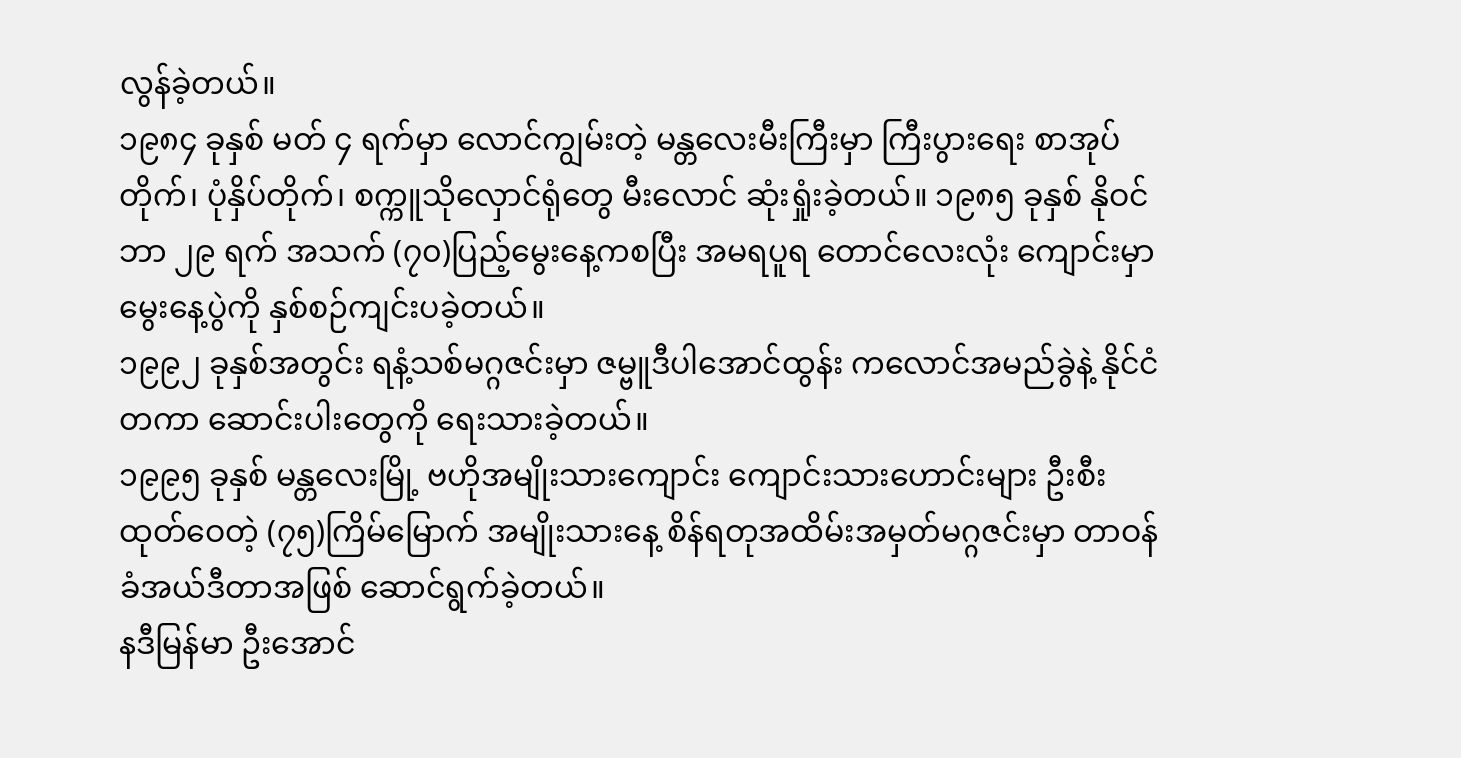လွန်ခဲ့တယ်။
၁၉၈၄ ခုနှစ် မတ် ၄ ရက်မှာ လောင်ကျွမ်းတဲ့ မန္တလေးမီးကြီးမှာ ကြီးပွားရေး စာအုပ်တိုက်၊ ပုံနှိပ်တိုက်၊ စက္ကူသိုလှောင်ရုံတွေ မီးလောင် ဆုံးရှုံးခဲ့တယ်။ ၁၉၈၅ ခုနှစ် နိုဝင်ဘာ ၂၉ ရက် အသက် (၇၀)ပြည့်မွေးနေ့ကစပြီး အမရပူရ တောင်လေးလုံး ကျောင်းမှာ မွေးနေ့ပွဲကို နှစ်စဉ်ကျင်းပခဲ့တယ်။
၁၉၉၂ ခုနှစ်အတွင်း ရနံ့သစ်မဂ္ဂဇင်းမှာ ဇမ္ဗူဒီပါအောင်ထွန်း ကလောင်အမည်ခွဲနဲ့ နိုင်ငံတကာ ဆောင်းပါးတွေကို ရေးသားခဲ့တယ်။
၁၉၉၅ ခုနှစ် မန္တလေးမြို့ ဗဟိုအမျိုးသားကျောင်း ကျောင်းသားဟောင်းများ ဦးစီး ထုတ်ဝေတဲ့ (၇၅)ကြိမ်မြောက် အမျိုးသားနေ့ စိန်ရတုအထိမ်းအမှတ်မဂ္ဂဇင်းမှာ တာဝန်ခံအယ်ဒီတာအဖြစ် ဆောင်ရွက်ခဲ့တယ်။
နဒီမြန်မာ ဦးအောင်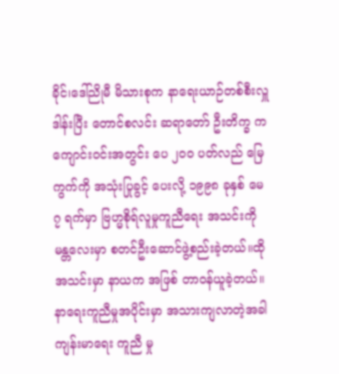ခိုင်၊ဒေါ်ညိုမီ မိသားစုက နာရေးယာဉ်တစ်စီးလှူဒါန်းပြီး တောင်စလင်း ဆရာတော် ဦးတိက္ခ ကကျောင်းဝင်းအတွင်း ပေ ၂၀၀ ပတ်လည် မြေကွက်ကို အသုံးပြုခွင့် ပေးလို့ ၁၉၉၈ ခုနှစ် မေ ၇ ရက်မှာ ဗြဟ္မစိုရ်လူမှုကူညီရေး အသင်းကို မန္တလေးမှာ စတင်ဦးဆောင်ဖွဲ့စည်းခဲ့တယ်။ထိုအသင်းမှာ နာယက အဖြစ် တာဝန်ယူခဲ့တယ်။နာရေးကူညီမှုအပိုင်းမှာ အသားကျလာတဲ့အခါ ကျန်းမာရေး ကူညီ မှု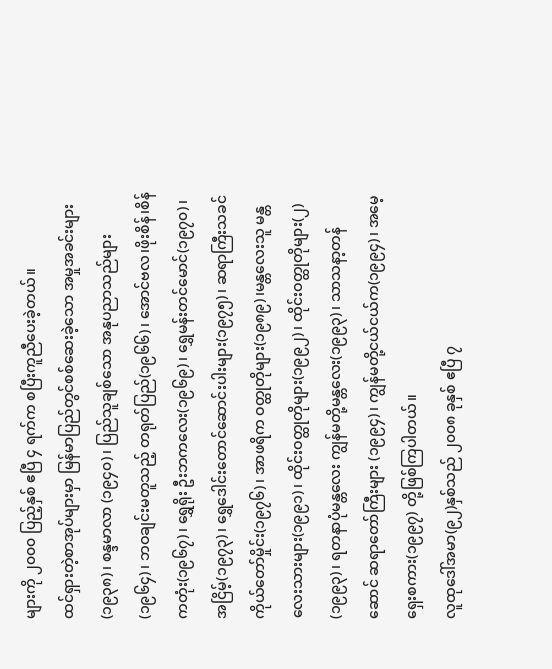များကို ၂၀၀၀ ပြည့်နှစ် ဧပြီ ၄ ရက်က စပြီးကူညီပေးခဲ့တယ်။
ထင်ရှားတဲ့စာအုပ်များမှာ မြန်မာပြည်တွင်စစ်ဆေးခဲ့သော အမှုအခင်းများ (၁၉၃၈)၊ စန္ဒမာလာ (၁၉၄၀)၊ ပြည်သူချစ်သော အနုပညာသည်များ(၁၉၆၄)၊ ဘဝချင်းမတူသည့် တရုတ်ပြည်(၁၉၆၆)၊ အောင်ဗလ၊ဖိုးစိန်၊စိန်ကတုံး(၁၉၆၇)၊ ရွှေရိုး ဦးဘကလေး(၁၉၆၉)၊ ရွှေမန်းတင်မောင်(၁၉၇၀)၊ အငြိမ့်(၁၉၇၃)၊ ရွှေဒေါင်းတောင်ဆောင်းပါးများ(၁၉၇၅)၊ ဆရာကြီးသခင် ကိုယ်တော်မှိုင်း(၁၉၇၆)၊ အာဖရိက ဝတ္ထုတိုများ(၁၉၈၉)၊မန္တလေးသူ မန္တလေးသားများ(၁၉၉၁)၊ ထိုင်းဝတ္ထုတိုများ(၁၉၉၂)၊ ထိုင်းဝတ္ထုတိုများ(၂) (၁၉၉၃)၊ ရတနာပုံမန္တလေး ကျွန်မတို့မန္တလေး(၁၉၉၃)၊ သာသနာ့တန်ဆောင် ဆရာတော်ကြီးများ (၁၉၉၄)၊ ကျွန်မတို့ငယ်ငယ်က(၁၉၉၄)၊ အမေ့ရှေးစကား(၁၉၉၇) တို့ဖြစ်ကြပါတယ်။
လူထုဒေါ်အမာ(၉၂)နှစ်သည် ၂၀၀၈ ခုနှစ် ဧပြီ ၇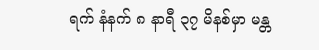ရက် နံနက် ၈ နာရီ ၃၇ မိနစ်မှာ မန္တ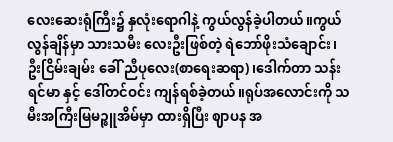လေးဆေးရုံကြီး၌ နှလုံးရောဂါနဲ့ ကွယ်လွန်ခဲ့ပါတယ်။ကွယ်လွန်ချိန်မှာ သားသမီး လေးဦးဖြစ်တဲ့ ရဲဘော်ဖိုးသံချောင်း၊ဦးငြိမ်းချမ်း ခေါ် ညီပုလေး(စာရေးဆရာ)၊ဒေါက်တာ သန်းရင်မာ နှင့် ဒေါ်တင်ဝင်း ကျန်ရစ်ခဲ့တယ်။ရုပ်အလောင်းကို သမီးအကြီးမြမဉ္ဇူအိမ်မှာ ထားရှိပြီး ဈာပန အ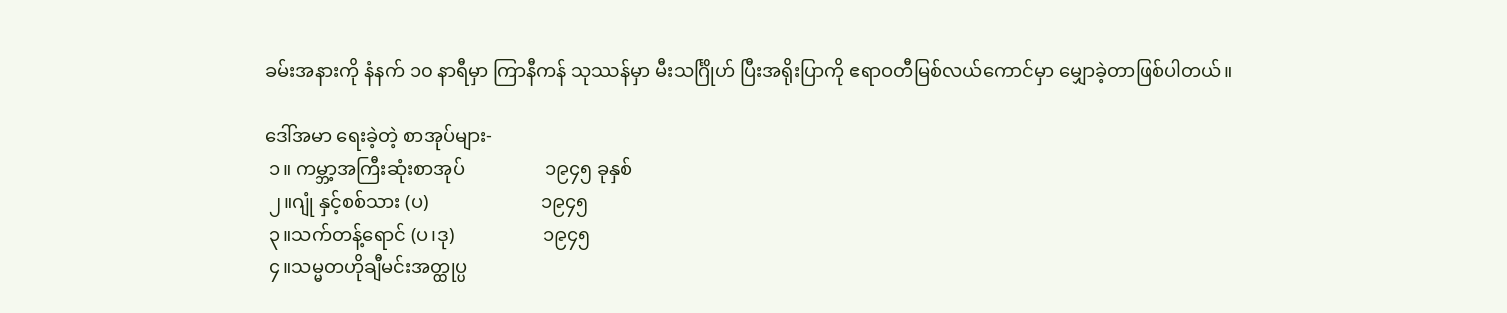ခမ်းအနားကို နံနက် ၁၀ နာရီမှာ ကြာနီကန် သုဿန်မှာ မီးသင်္ဂြိုဟ် ပြီးအရိုးပြာကို ဧရာဝတီမြစ်လယ်ကောင်မှာ မျှောခဲ့တာဖြစ်ပါတယ်။

ဒေါ်အမာ ရေးခဲ့တဲ့ စာအုပ်များ-
 ၁။ ကမ္ဘာ့အကြီးဆုံးစာအုပ်                 ၁၉၄၅ ခုနှစ်
 ၂။ဂျုံ နှင့်စစ်သား (ပ)                        ၁၉၄၅
 ၃။သက်တန့်ရောင် (ပ၊ဒု)                   ၁၉၄၅
 ၄။သမ္မတဟိုချီမင်းအတ္ထုပ္ပ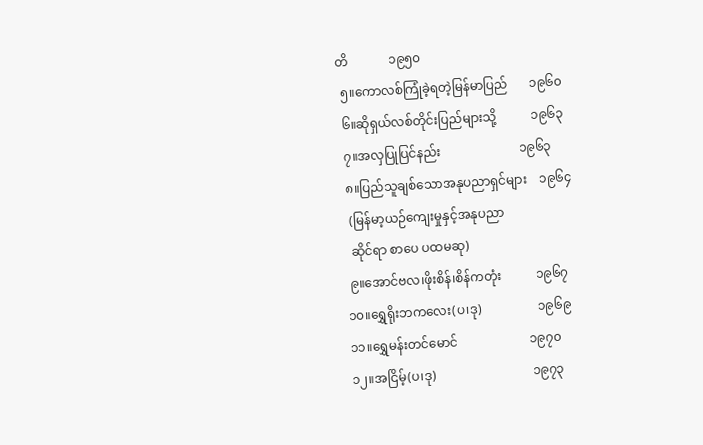တိ             ၁၉၅၀
 ၅။ကောလစ်ကြုံခဲ့ရတဲ့မြန်မာပြည်       ၁၉၆၀
 ၆။ဆိုရှယ်လစ်တိုင်းပြည်များသို့           ၁၉၆၃
 ၇။အလှပြုပြင်နည်း                         ၁၉၆၃
 ၈။ပြည်သူချစ်သောအနုပညာရှင်များ    ၁၉၆၄
  (မြန်မာ့ယဉ်ကျေးမှုနှင့်အနုပညာ
  ဆိုင်ရာ စာပေ ပထမဆု)
 ၉။အောင်ဗလ၊ဖိုးစိန်၊စိန်ကတုံး           ၁၉၆၇
၁၀။ရွှေရိုးဘကလေး(ပ၊ဒု)                  ၁၉၆၉
၁၁။ရွှေမန်းတင်မောင်                       ၁၉၇၀
၁၂။အငြိမ့်(ပ၊ဒု)                               ၁၉၇၃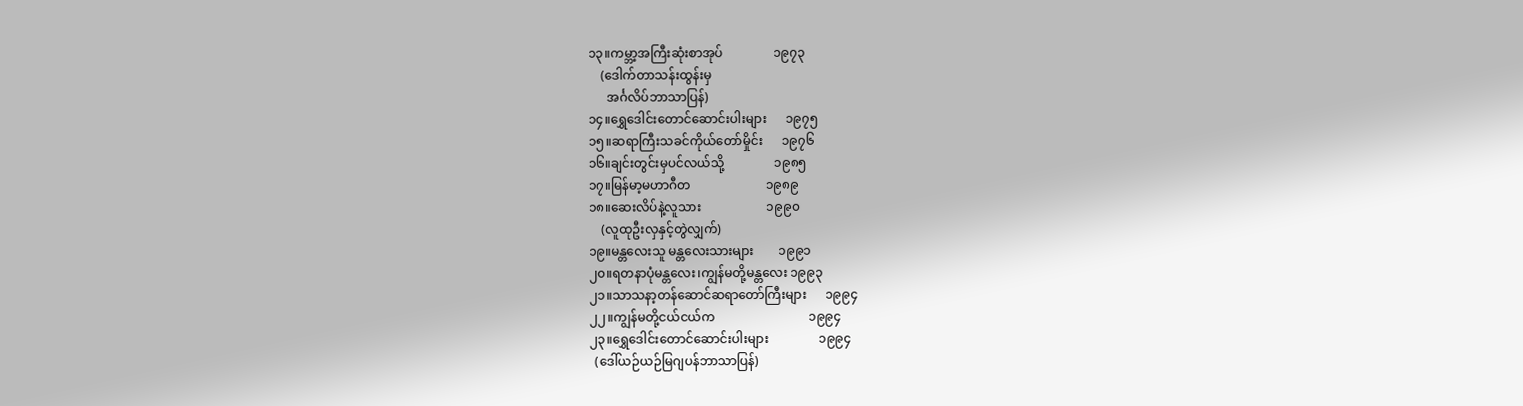၁၃။ကမ္ဘာ့အကြီးဆုံးစာအုပ်                ၁၉၇၃
    (ဒေါက်တာသန်းထွန်းမှ
      အင်္ဂလိပ်ဘာသာပြန်)
၁၄။ရွှေဒေါင်းတောင်ဆောင်းပါးများ      ၁၉၇၅
၁၅။ဆရာကြီးသခင်ကိုယ်တော်မှိုင်း      ၁၉၇၆
၁၆။ချင်းတွင်းမှပင်လယ်သို့                ၁၉၈၅
၁၇။မြန်မာ့မဟာဂီတ                        ၁၉၈၉
၁၈။ဆေးလိပ်နဲ့လူသား                     ၁၉၉၀
    (လူထုဦးလှနှင့်တွဲလျှက်)
၁၉။မန္တလေးသူ မန္တလေးသားများ        ၁၉၉၁
၂၀။ရတနာပုံမန္တလေး၊ကျွန်မတို့မန္တလေး ၁၉၉၃
၂၁။သာသနာ့တန်ဆောင်ဆရာတော်ကြီးများ      ၁၉၉၄
၂၂။ကျွန်မတို့ငယ်ငယ်က                              ၁၉၉၄
၂၃။ရွှေဒေါင်းတောင်ဆောင်းပါးများ                ၁၉၉၄
  (ဒေါ်ယဉ်ယဉ်မြဂျပန်ဘာသာပြန်)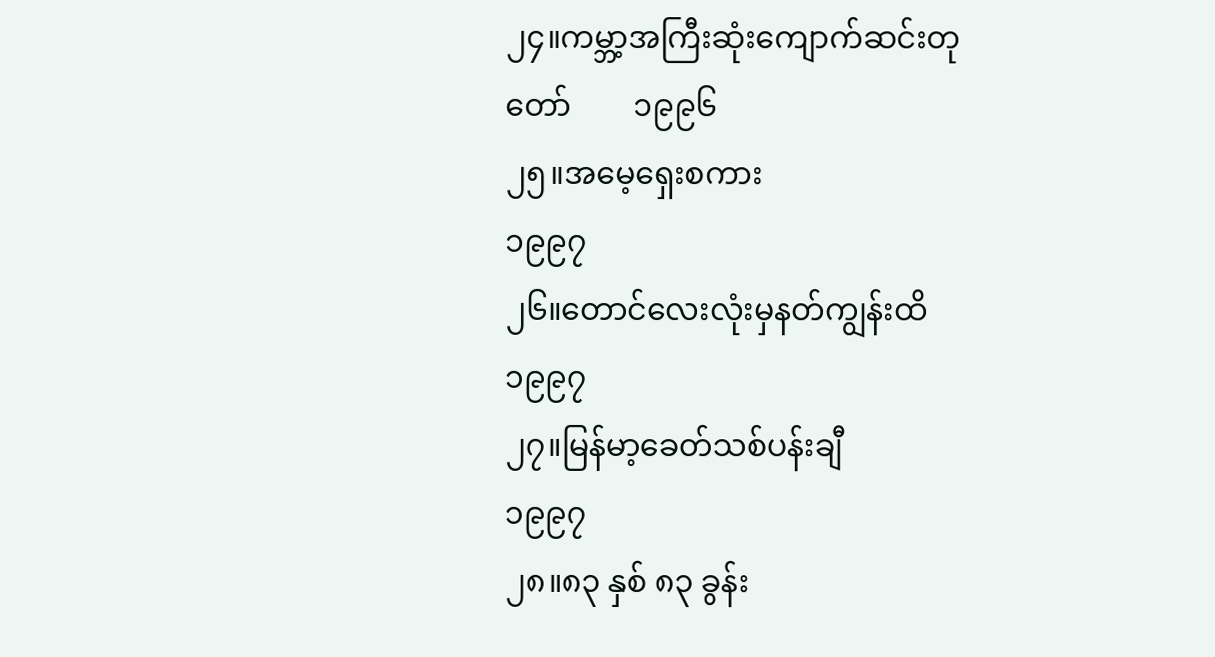၂၄။ကမ္ဘာ့အကြီးဆုံးကျောက်ဆင်းတုတော်        ၁၉၉၆
၂၅။အမေ့ရှေးစကား                                  ၁၉၉၇
၂၆။တောင်လေးလုံးမှနတ်ကျွန်းထိ                 ၁၉၉၇
၂၇။မြန်မာ့ခေတ်သစ်ပန်းချီ                          ၁၉၉၇
၂၈။၈၃ နှစ် ၈၃ ခွန်း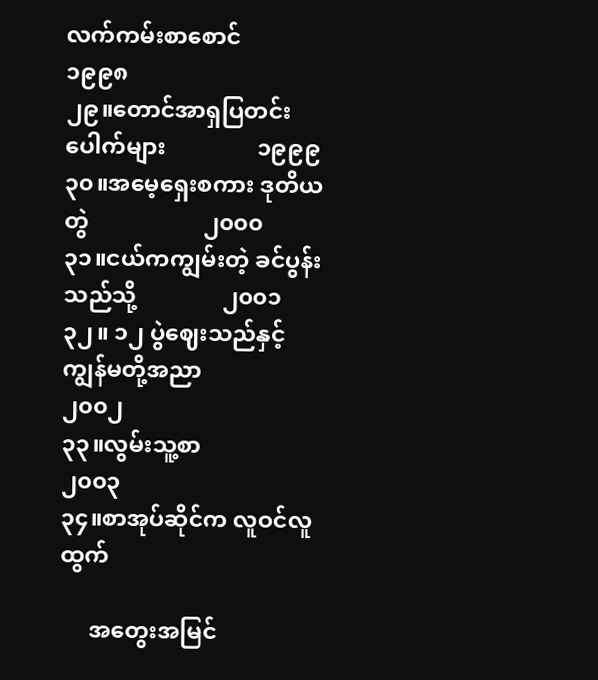လက်ကမ်းစာစောင်         ၁၉၉၈
၂၉။တောင်အာရှပြတင်းပေါက်များ                ၁၉၉၉
၃၀။အမေ့ရှေးစကား ဒုတိယတွဲ                    ၂၀၀၀
၃၁။ငယ်ကကျွမ်းတဲ့ ခင်ပွန်းသည်သို့               ၂၀၀၁
၃၂။ ၁၂ ပွဲဈေးသည်နှင့်ကျွန်မတို့အညာ            ၂၀၀၂
၃၃။လွမ်းသူ့စာ                                        ၂၀၀၃
၃၄။စာအုပ်ဆိုင်က လူဝင်လူထွက်

     အတွေးအမြင်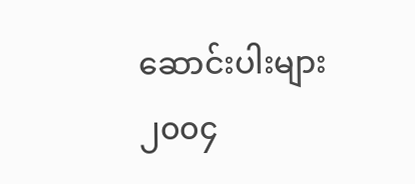ဆောင်းပါးများ                 ၂၀၀၄